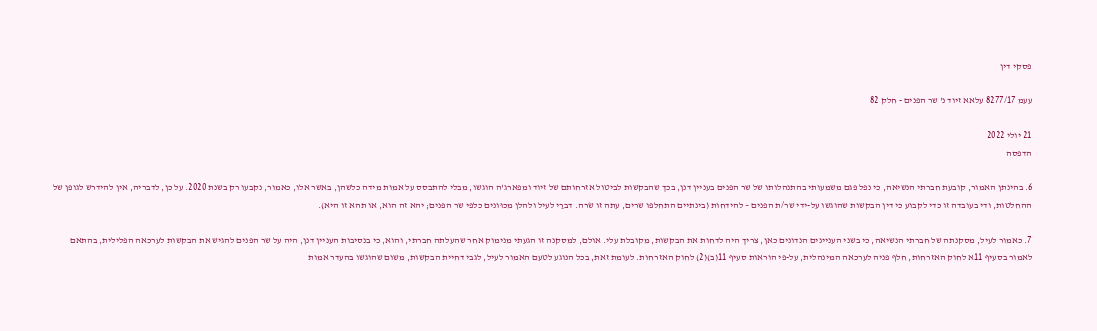פסקי דין

עעמ 8277/17 עלאא זיוד נ' שר הפנים - חלק 82

21 יולי 2022
הדפסה

6. בהינתן האמור, קובעת חברתי הנשיאה, כי נפל פגם משמעותי בהתנהלותו של שר הפנים בעניין דנן, בכך שהבקשות לביטול אזרחותם של זיוד ומפארג'ה הוגשו, מבלי להתבסס על אמות מידה כלשהן, באשר אלו, כאמור, נקבעו רק בשנת 2020. על כן, לדבריה, אין להידרש לגופן של ההחלטות, ודי בעובדה זו כדי לקבוע כי דין הבקשות שהוגשו על-ידי שר/ת הפנים – להידחות (בינתיים התחלפו שרים, עתה זו שׂרה. דברַי לעיל ולהלן מכוּונים כלפי שר הפנים; יהא זה הוא, או תהא זו היא).

7. כאמור לעיל, מסקנתה של חברתי הנשיאה, כי בשני העניינים הנדונים כאן, צריך היה לדחות את הבקשות, מקובלת עלי. אולם, למסקנה זו הגעתי מנימוק אחר שהעלתה חברתי, והוא, כי בנסיבות העניין דנן, היה על שר הפנים להגיש את הבקשות לערכאה הפלילית, בהתאם לאמור בסעיף 11א לחוק האזרחות, חלף פניה לערכאה המינהלית, על-פי הוראות סעיף 11(ב)(2) לחוק האזרחות. לעומת זאת, בכל הנוגע לטעם האמור לעיל, לגבי דחיית הבקשות, משום שהוגשו בהעדר אמות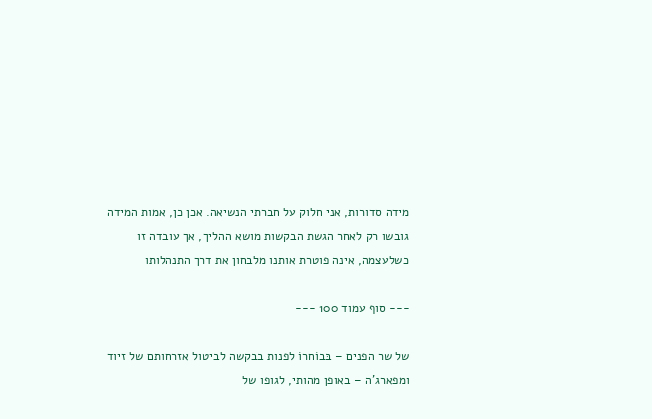מידה סדורות, אני חלוק על חברתי הנשיאה. אכן כן, אמות המידה גובשו רק לאחר הגשת הבקשות מושא ההליך, אך עובדה זו כשלעצמה, אינה פוטרת אותנו מלבחון את דרך התנהלותו

--- סוף עמוד 100 ---

של שר הפנים – בּבוֹחרוֹ לפנות בבקשה לביטול אזרחותם של זיוד ומפארג'ה – באופן מהותי, לגופו של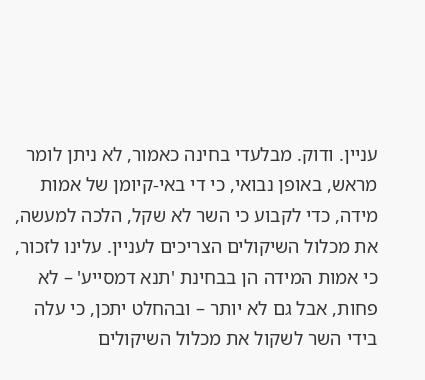עניין. ודוק. מבלעדי בחינה כאמור, לא ניתן לומר מראש, באופן נבואי, כי די באי-קיומן של אמות מידה, כדי לקבוע כי השר לא שקל, הלכה למעשה, את מכלול השיקולים הצריכים לעניין. עלינו לזכור, כי אמות המידה הן בבחינת 'תנא דמסייע' – לא פחות, אבל גם לא יותר – ובהחלט יתכן, כי עלה בידי השר לשקול את מכלול השיקולים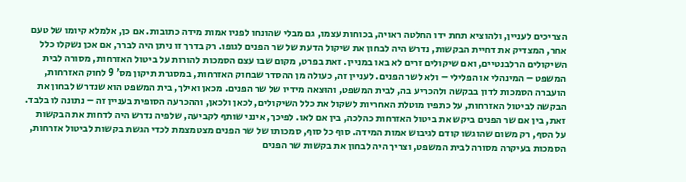הצריכים לעניין, ולהוציא תחת ידו החלטה ראויה, בכוחות עצמו, גם מבלי שהונחו לפניו אמות מידה כתובות. אם כן, אלמלא קיומו של טעם אחר, המצדיק את דחיית הבקשות, נדרש היה לבחון את שיקול הדעת של שר הפנים לגופו. רק בדרך זו ניתן היה לברר, אם אכן נשקלו כלל השיקולים הרלבנטיים, ואם שיקולים זרים לא באו במניין. זאת בפרט, מקום שבו עצם הסמכות להורות על ביטול האזרחות, מסורה לבית המשפט – המינהלי או הפלילי – ולא לשר הפנים. לעניין זה, כעולה מן ההסדר שבחוק האזרחות, במסגרת תיקון מס' 9 לחוק האזרחות, הועברה הסמכות לדון בבקשה ולהכריע בה, לבית המשפט, והוּצאה מידיו של שר הפנים. מכאן ואילך, בית המשפט הוא שנדרש לבחון את הבקשה לביטול האזרחות, על כתפיו מוטלת האחריות לשקול את כלל השיקולים, לכאן ולכאן, וההכרעה הסופית בעניין זה – נתונה לו בלבד. זאת, בין אם שר הפנים ביקש את ביטול האזרחות כהלכה, בין אם לאו. לפיכך, אינני שותף לקביעה, שלפיה נדרש היה לדחות את הבקשות על הסף, רק משום שהוגשו קודם לגיבוש אמות המידה. סוף כל סוף, סמכותו של שר הפנים מצטמצמת לכדי הגשת בקשות לביטול אזרחות, הסמכות בעיקרה מסורה לבית המשפט, וצריך היה לבחון את בקשות שר הפנים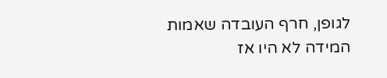לגופן, חרף העובדה שאמות המידה לא היו אז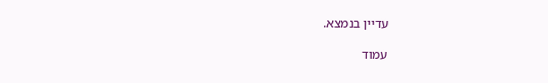עדיין בנמצא.

עמוד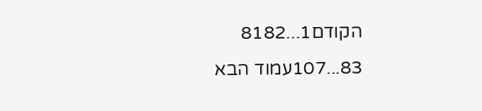הקודם1...8182
83...107עמוד הבא